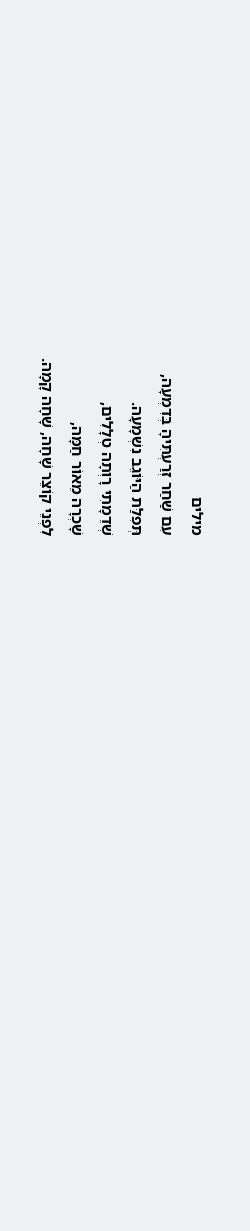מילים
עִם שַׁחַר זְרַעְתִּיהָ בְּדִמְעָה,
תְּפִלַּת הַיּוֹגֵב נִשְׁמָעָה.
שְׁדֵמָתִי רָוְתָה טְלָלִים,
שָׁכְרָה מֵאוֹר חַמָּה,
לִפְנֵי קוֹצֵר שָׁחָה, שָׁחָה קָמָה.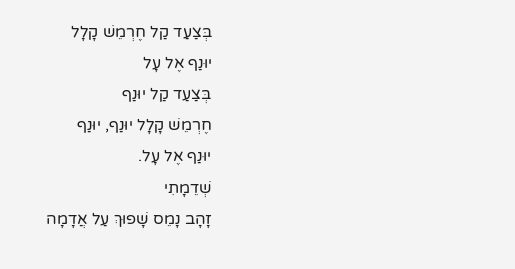בְּצַעַד קַל חֶרְמֵשׁ קָלָל
יוּנַף אֶל עָל
בְּצַעַד קַל יוּנַף
חֶרְמֵשׁ קָלָל יוּנַף, יוּנַף
יוּנַף אֶל עָל.
שְׁדֵמָתִי
זָהָב נָמֵס שָׁפוּךְ עַל אֲדָמָה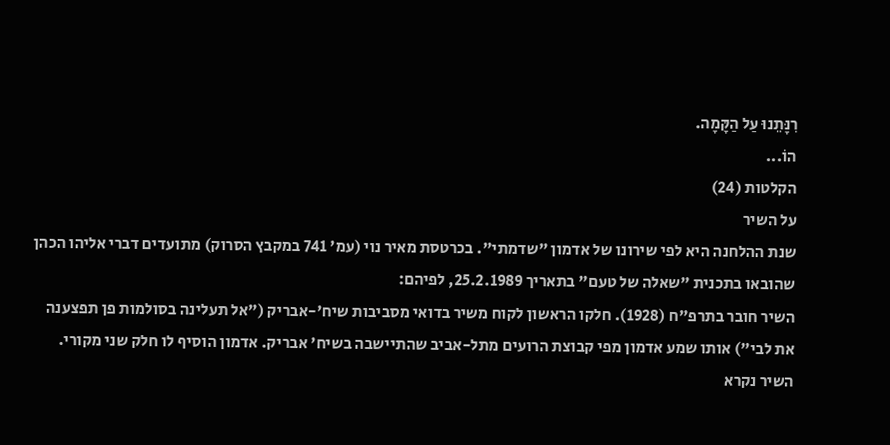רִנָּתֵנוּ עַל הַקָּמָה.
הוֹ...
הקלטות (24)
על השיר
שנת ההלחנה היא לפי שירונו של אדמון "שדמתי". בכרטסת מאיר נוי (עמ' 741 במקבץ הסרוק) מתועדים דברי אליהו הכהן שהובאו בתכנית "שאלה של טעם" בתאריך 25.2.1989, לפיהם:
השיר חובר בתרפ"ח (1928). חלקו הראשון לקוח משיר בדואי מסביבות שיח'-אבריק ("אל תעלינה בסולמות פן תפצענה את לבי") אותו שמע אדמון מפי קבוצת הרועים מתל-אביב שהתיישבה בשיח' אבריק. אדמון הוסיף לו חלק שני מקורי. השיר נקרא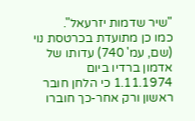"שיר שדמות יזרעאל".
כמו כן מתועדת בכרטסת נוי (שם, עמ' 740) עדותו של אדמון ברדיו ביום 1.11.1974 כי הלחן חובר ראשון ורק אחר-כך חוברו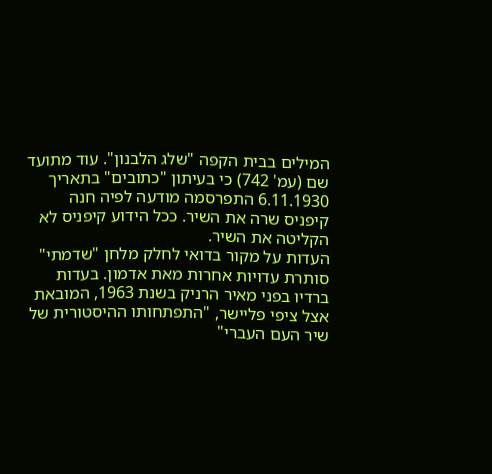המילים בבית הקפה "שלג הלבנון". עוד מתועד שם (עמ' 742) כי בעיתון "כתובים" בתאריך 6.11.1930 התפרסמה מודעה לפיה חנה קיפניס שרה את השיר. ככל הידוע קיפניס לא הקליטה את השיר.
העדות על מקור בדואי לחלק מלחן "שדמתי" סותרת עדויות אחרות מאת אדמון. בעדות ברדיו בפני מאיר הרניק בשנת 1963, המובאת אצל ציפי פליישר, "התפתחותו ההיסטורית של שיר העם העברי"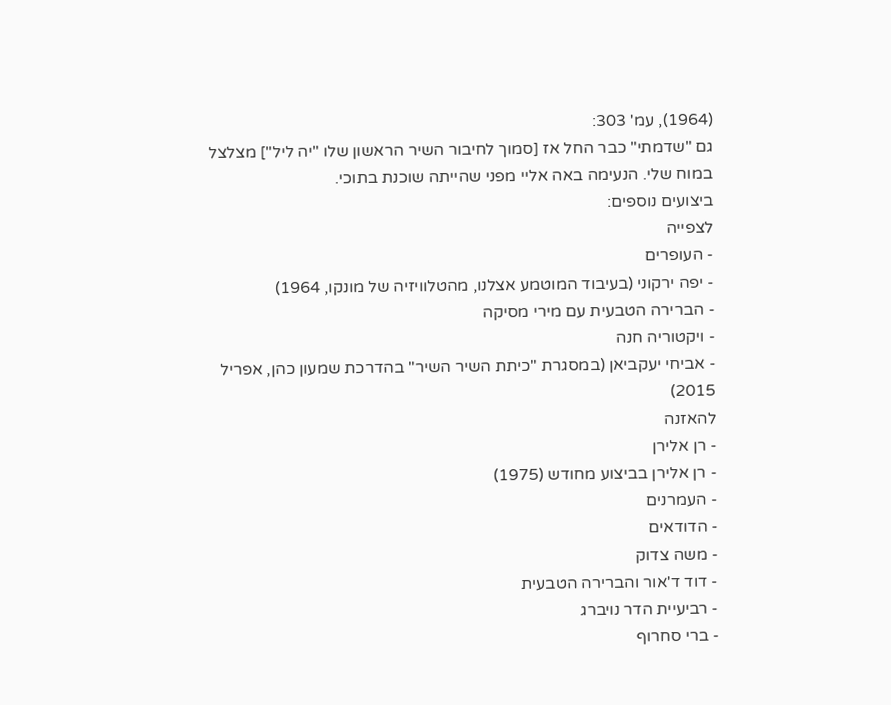(1964), עמ' 303:
גם "שדמתי" כבר החל אז [סמוך לחיבור השיר הראשון שלו "יה ליל"] מצלצל במוח שלי. הנעימה באה אליי מפני שהייתה שוכנת בתוכי.
ביצועים נוספים:
לצפייה
- העופרים
- יפה ירקוני (בעיבוד המוטמע אצלנו, מהטלוויזיה של מונקו, 1964)
- הברירה הטבעית עם מירי מסיקה
- ויקטוריה חנה
- אביחי יעקביאן (במסגרת "כיתת השיר השיר" בהדרכת שמעון כהן, אפריל 2015)
להאזנה
- רן אלירן
- רן אלירן בביצוע מחודש (1975)
- העמרנים
- הדודאים
- משה צדוק
- דוד ד'אור והברירה הטבעית
- רביעיית הדר נויברג
- ברי סחרוף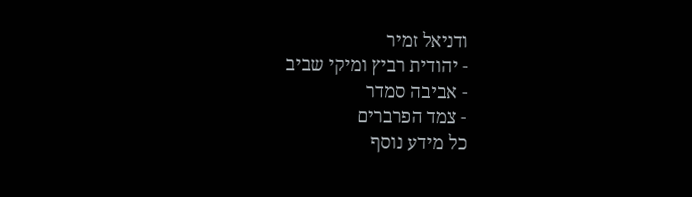ודניאל זמיר
- יהודית רביץ ומיקי שביב
- אביבה סמדר
- צמד הפרברים
כל מידע נוסף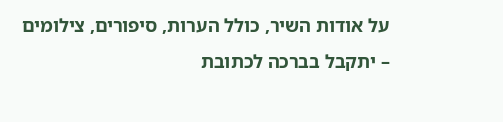על אודות השיר, כולל הערות, סיפורים, צילומים – יתקבל בברכה לכתובת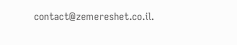contact@zemereshet.co.il.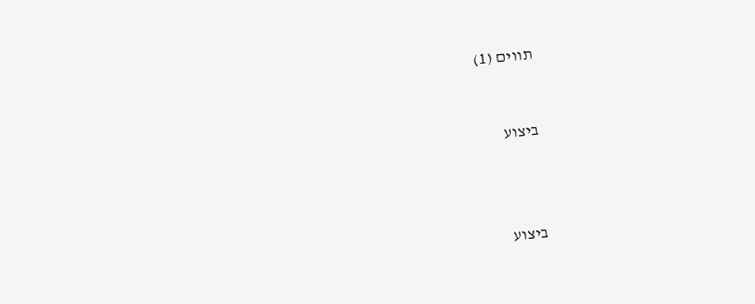תווים (1)


ביצוע



ביצוע